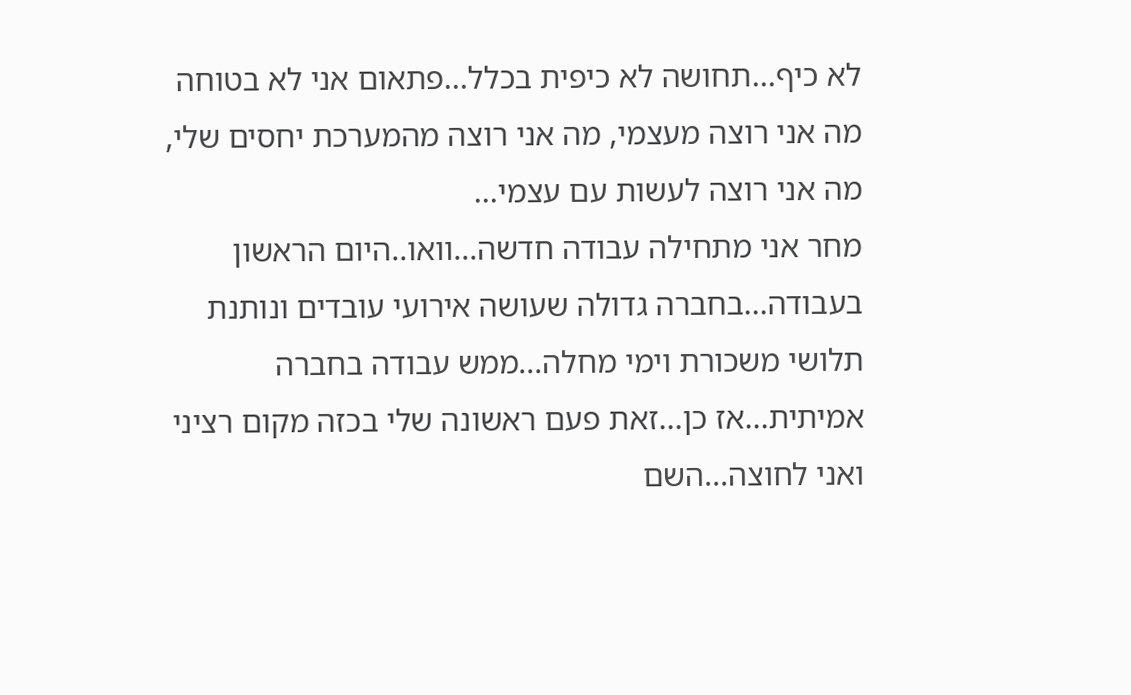לא כיף...תחושה לא כיפית בכלל...פתאום אני לא בטוחה מה אני רוצה מעצמי, מה אני רוצה מהמערכת יחסים שלי, מה אני רוצה לעשות עם עצמי...
מחר אני מתחילה עבודה חדשה...וואו..היום הראשון בעבודה...בחברה גדולה שעושה אירועי עובדים ונותנת תלושי משכורת וימי מחלה...ממש עבודה בחברה אמיתית...אז כן...זאת פעם ראשונה שלי בכזה מקום רציני ואני לחוצה...השם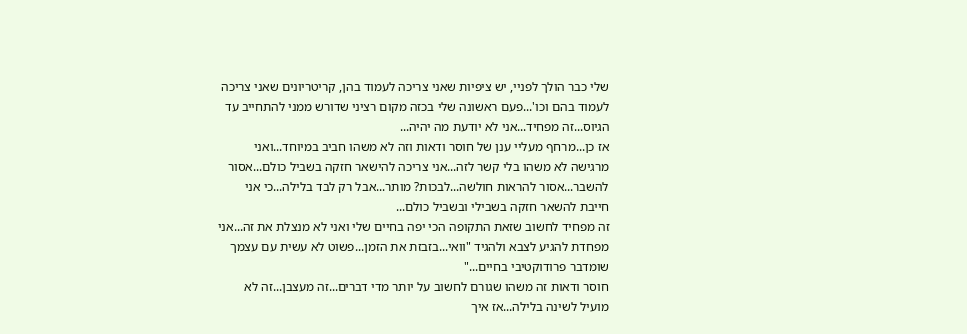שלי כבר הולך לפניי, יש ציפיות שאני צריכה לעמוד בהן, קריטריונים שאני צריכה לעמוד בהם וכו'...פעם ראשונה שלי בכזה מקום רציני שדורש ממני להתחייב עד הגיוס...זה מפחיד...אני לא יודעת מה יהיה...
אז כן...מרחף מעליי ענן של חוסר ודאות וזה לא משהו חביב במיוחד...ואני מרגישה לא משהו בלי קשר לזה...אני צריכה להישאר חזקה בשביל כולם...אסור להשבר...אסור להראות חולשה...לבכות? מותר...אבל רק לבד בלילה...כי אני חייבת להשאר חזקה בשבילי ובשביל כולם...
זה מפחיד לחשוב שזאת התקופה הכי יפה בחיים שלי ואני לא מנצלת את זה...אני מפחדת להגיע לצבא ולהגיד "וואי...בזבזת את הזמן...פשוט לא עשית עם עצמך שומדבר פרודוקטיבי בחיים..."
חוסר ודאות זה משהו שגורם לחשוב על יותר מדי דברים...זה מעצבן...זה לא מועיל לשינה בלילה...אז איך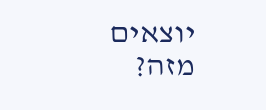יוצאים מזה?